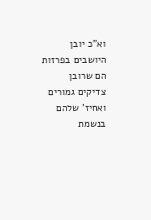וא"כ יובן היושבים בפרזות הם שרובן צדיקים גמורים ואחיז' שלהם בנשמת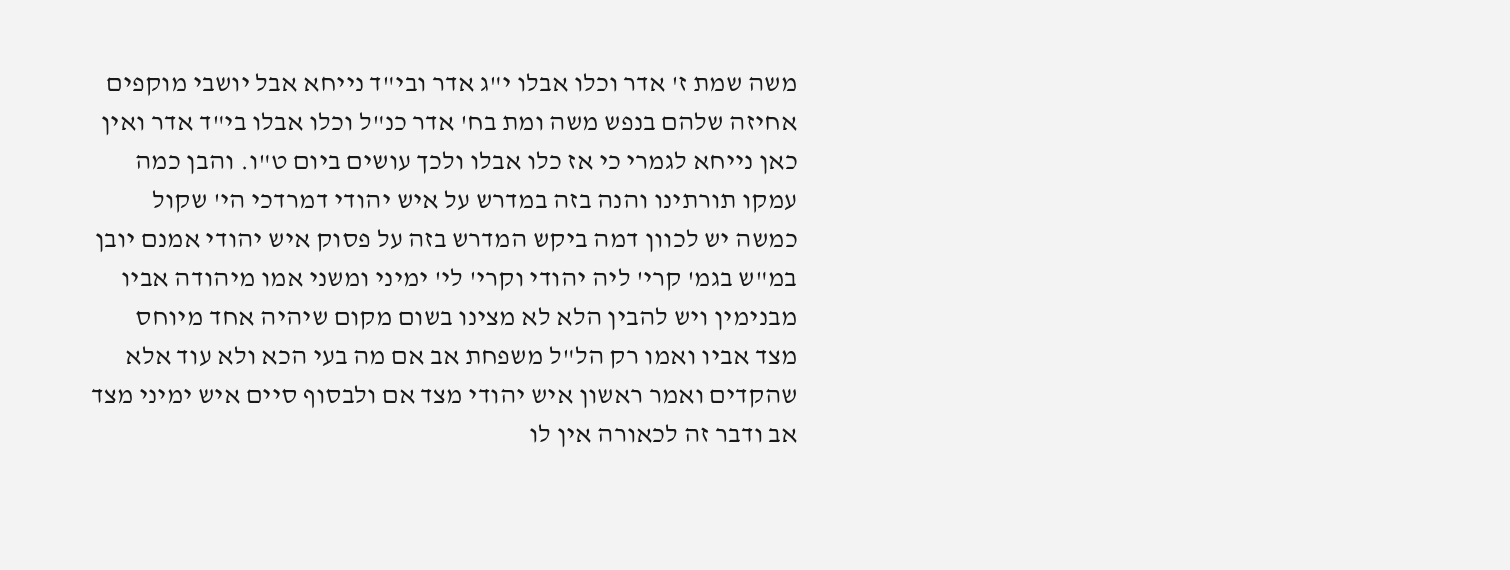משה שמת ז' אדר וכלו אבלו י"ג אדר ובי"ד נייחא אבל יושבי מוקפים אחיזה שלהם בנפש משה ומת בח' אדר כנ"ל וכלו אבלו בי"ד אדר ואין כאן נייחא לגמרי כי אז כלו אבלו ולכך עושים ביום ט"ו. והבן כמה עמקו תורתינו והנה בזה במדרש על איש יהודי דמרדכי הי' שקול כמשה יש לכוון דמה ביקש המדרש בזה על פסוק איש יהודי אמנם יובן במ"ש בגמ' קרי' ליה יהודי וקרי' לי' ימיני ומשני אמו מיהודה אביו מבנימין ויש להבין הלא לא מצינו בשום מקום שיהיה אחד מיוחס מצד אביו ואמו רק הל"ל משפחת אב אם מה בעי הכא ולא עוד אלא שהקדים ואמר ראשון איש יהודי מצד אם ולבסוף סיים איש ימיני מצד אב ודבר זה לכאורה אין לו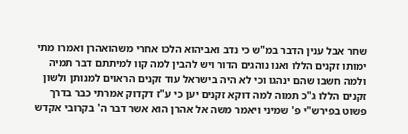שחר אבל ענין הדבר במ"ש כי נדב ואביהוא הלכו אחרי משהואהרן ואמרו מתי ימותו זקנים הללו ואנו נוהגים הדור ויש להבין למה קוו למיתתם דבר תמיה ולמה חשבו שהם ינהגו וכי לא היה בישראל עוד זקנים הראוים למנותן ולשון זקנים הללו ג"כ תמוה למה דוקא זקנים יען כי ע"ז דקדוק אמרתי כבר בדרך פשוט בפירש"י פ' שמיני ויאמר משה אל אהרן הוא אשר דבר ה' בקרובי אקדש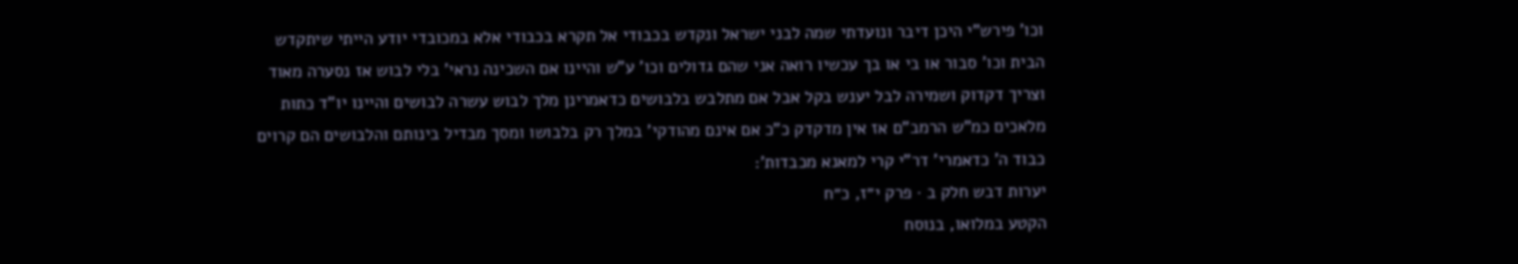וכו' פירש"י היכן דיבר ונועדתי שמה לבני ישראל ונקדש בכבודי אל תקרא בכבודי אלא במכובדי יודע הייתי שיתקדש הבית וכו' סבור או בי או בך עכשיו רואה אני שהם גדולים וכו' ע"ש והיינו אם השכינה נראי' בלי לבוש אז נסערה מאוד וצריך דקדוק ושמירה לבל יענש בקל אבל אם מתלבש בלבושים כדאמרינן מלך לבוש עשרה לבושים והיינו יו"ד כתות מלאכים כמ"ש הרמב"ם אז אין מדקדק כ"כ אם אינם מהודקי' במלך רק בלבושו ומסך מבדיל בינותם והלבושים הם קרוים כבוד ה' כדאמרי' דר"י קרי למאנא מכבדות':
יערות דבש חלק ב · פרק י״ז, כ״ח
הקטע במלואו, בנוסח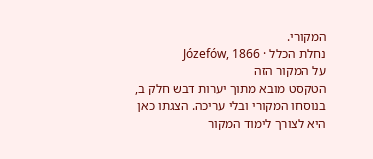המקורי.
נחלת הכלל · Józefów, 1866
על המקור הזה
הטקסט מובא מתוך יערות דבש חלק ב, בנוסחו המקורי ובלי עריכה. הצגתו כאן היא לצורך לימוד המקור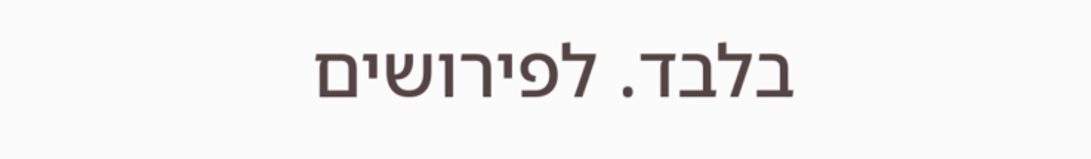בלבד. לפירושים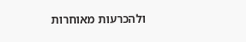ולהכרעות מאוחרות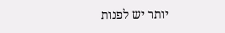יותר יש לפנות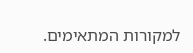למקורות המתאימים.